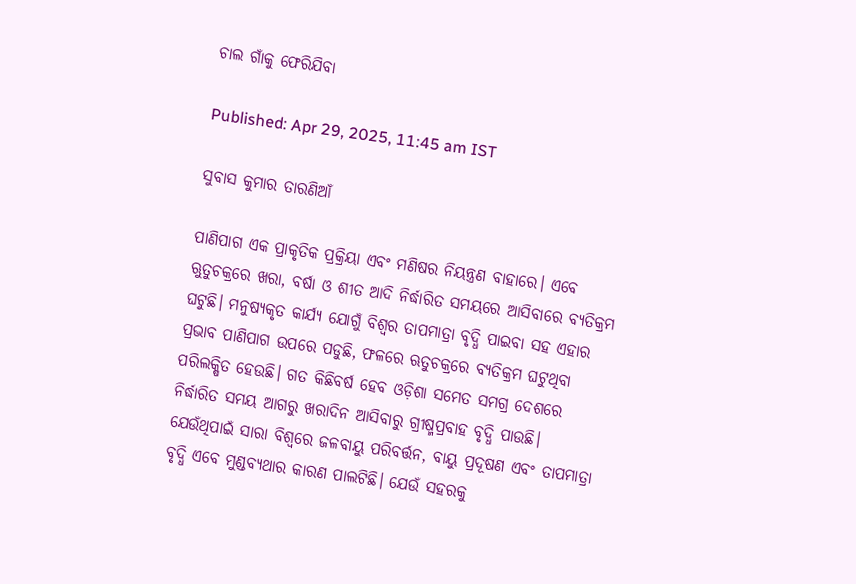ଚାଲ ଗାଁକୁ ଫେରିଯିବା

Published: Apr 29, 2025, 11:45 am IST

ସୁବାସ କୁମାର ତାରଣିଆଁ

ପାଣିପାଗ ଏକ ପ୍ରାକୃତିକ ପ୍ରକ୍ରିୟା ଏବଂ ମଣିଷର ନିୟନ୍ତ୍ରଣ ବାହାରେ। ଏବେ ଋୁତୁଚକ୍ରରେ ଖରା, ବର୍ଷା ଓ ଶୀତ ଆଦି ନିର୍ଦ୍ଧାରିତ ସମୟରେ ଆସିବାରେ ବ୍ୟତିକ୍ରମ ଘଟୁଛି। ମନୁଷ୍ୟକୃତ କାର୍ଯ୍ୟ ଯୋଗୁଁ ବିଶ୍ୱର ତାପମାତ୍ରା ବୃଦ୍ଧି ପାଇବା ସହ ଏହାର ପ୍ରଭାବ ପାଣିପାଗ ଉପରେ ପଡୁଛି, ଫଳରେ ଋତୁଚକ୍ରରେ ବ୍ୟତିକ୍ରମ ଘଟୁଥିବା ପରିଲକ୍ଷିତ ହେଉଛି। ଗତ କିଛିବର୍ଷ ହେବ ଓଡ଼ିଶା ସମେତ ସମଗ୍ର ଦେଶରେ ନିର୍ଦ୍ଧାରିତ ସମୟ ଆଗରୁ ଖରାଦିନ ଆସିବାରୁ ଗ୍ରୀଷ୍ମପ୍ରବାହ ବୃଦ୍ଧି ପାଉଛି। ଯେଉଁଥିପାଇଁ ସାରା ବିଶ୍ୱରେ ଜଳବାୟୁ ପରିବର୍ତ୍ତନ, ବାୟୁ ପ୍ରଦୂଷଣ ଏବଂ ତାପମାତ୍ରା ବୃଦ୍ଧି ଏବେ ମୁଣ୍ଡବ୍ୟଥାର କାରଣ ପାଲଟିଛି। ଯେଉଁ ସହରକୁ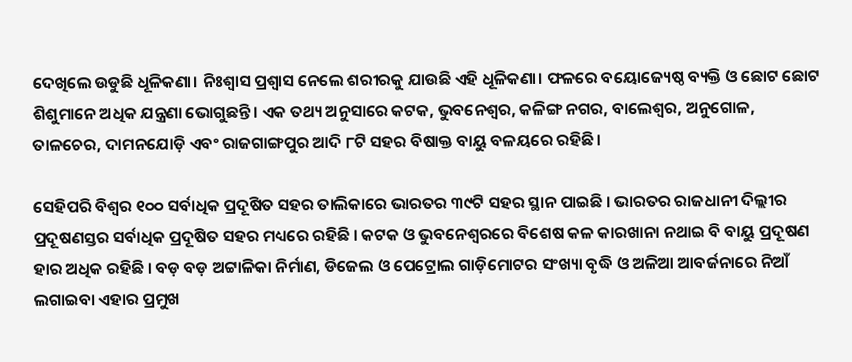ଦେଖିଲେ ଉଡୁଛି ଧୂଳିକଣା। ନିଃଶ୍ୱାସ ପ୍ରଶ୍ୱାସ ନେଲେ ଶରୀରକୁ ଯାଉଛି ଏହି ଧୂଳିକଣା। ଫଳରେ ବୟୋଜ୍ୟେଷ୍ଠ ବ୍ୟକ୍ତି ଓ ଛୋଟ ଛୋଟ ଶିଶୁମାନେ ଅଧିକ ଯନ୍ତ୍ରଣା ଭୋଗୁଛନ୍ତି। ଏକ ତଥ୍ୟ ଅନୁସାରେ କଟକ, ଭୁବନେଶ୍ୱର, କଳିଙ୍ଗ ନଗର, ବାଲେଶ୍ୱର, ଅନୁଗୋଳ, ତାଳଚେର, ଦାମନଯୋଡ଼ି ଏବଂ ରାଜଗାଙ୍ଗପୁର ଆଦି ୮ଟି ସହର ବିଷାକ୍ତ ବାୟୁ ବଳୟରେ ରହିଛି।

ସେହିପରି ବିଶ୍ୱର ୧୦୦ ସର୍ବାଧିକ ପ୍ରଦୂଷିତ ସହର ତାଲିକାରେ ଭାରତର ୩୯ଟି ସହର ସ୍ଥାନ ପାଇଛି । ଭାରତର ରାଜଧାନୀ ଦିଲ୍ଲୀର ପ୍ରଦୂଷଣସ୍ତର ସର୍ବାଧିକ ପ୍ରଦୂଷିତ ସହର ମଧ୍ୟରେ ରହିଛି । କଟକ ଓ ଭୁବନେଶ୍ୱରରେ ବିଶେଷ କଳ କାରଖାନା ନଥାଇ ବି ବାୟୁ ପ୍ରଦୂଷଣ ହାର ଅଧିକ ରହିଛି । ବଡ଼ ବଡ଼ ଅଟ୍ଟାଳିକା ନିର୍ମାଣ, ଡିଜେଲ ଓ ପେଟ୍ରୋଲ ଗାଡ଼ିମୋଟର ସଂଖ୍ୟା ବୃଦ୍ଧି ଓ ଅଳିଆ ଆବର୍ଜନାରେ ନିଆଁ ଲଗାଇବା ଏହାର ପ୍ରମୁଖ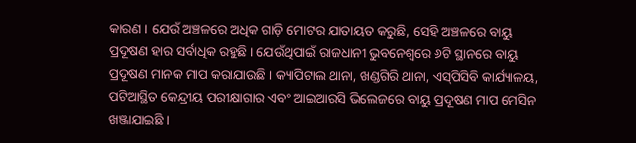କାରଣ । ଯେଉଁ ଅଞ୍ଚଳରେ ଅଧିକ ଗାଡ଼ି ମୋଟର ଯାତାୟତ କରୁଛି, ସେହି ଅଞ୍ଚଳରେ ବାୟୁ ପ୍ରଦୂଷଣ ହାର ସର୍ବାଧିକ ରହୁଛି । ଯେଉଁଥିପାଇଁ ରାଜଧାନୀ ଭୁବନେଶ୍ୱରେ ୬ଟି ସ୍ଥାନରେ ବାୟୁ ପ୍ରଦୂଷଣ ମାନକ ମାପ କରାଯାଉଛି । କ୍ୟାପିଟାଲ ଥାନା, ଖଣ୍ଡଗିରି ଥାନା, ଏସ୍‌ପିସିବି କାର୍ଯ୍ୟାଳୟ, ପଟିଆସ୍ଥିତ କେନ୍ଦ୍ରୀୟ ପରୀକ୍ଷାଗାର ଏବଂ ଆଇଆରସି ଭିଲେଜରେ ବାୟୁ ପ୍ରଦୂଷଣ ମାପ ମେସିନ ଖଞ୍ଜାଯାଇଛି ।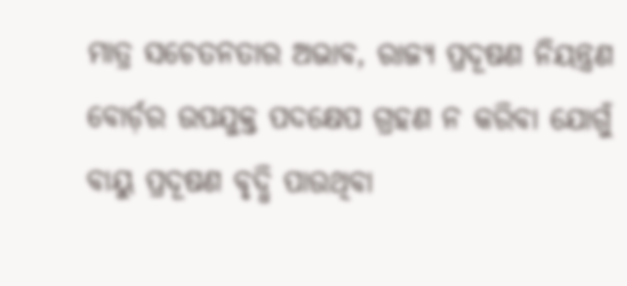ମାତ୍ର ସଚେତନତାର ଅଭାବ, ରାଜ୍ୟ ପ୍ରଦୂଷଣ ନିୟନ୍ତ୍ରଣ ବୋର୍ଡ଼ର ଉପଯୁକ୍ତ ପଦକ୍ଷେପ ଗ୍ରହଣ ନ କରିବା ଯୋଗୁଁ ବାୟୁ ପ୍ରଦୂଷଣ ବୃଦ୍ଧି ପାଉଥିବା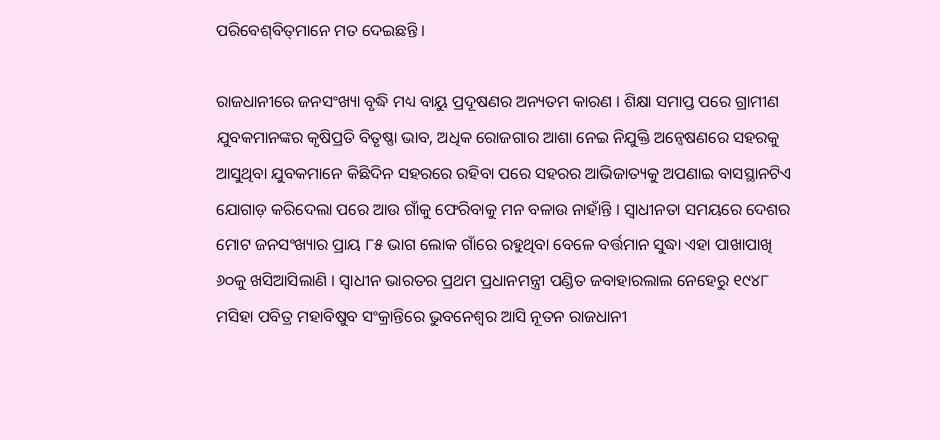ପରିବେଶ୍‌ବିତ୍‌ମାନେ ମତ ଦେଇଛନ୍ତି ।

ରାଜଧାନୀରେ ଜନସଂଖ୍ୟା ବୃଦ୍ଧି ମଧ୍ୟ ବାୟୁ ପ୍ରଦୂଷଣର ଅନ୍ୟତମ କାରଣ । ଶିକ୍ଷା ସମାପ୍ତ ପରେ ଗ୍ରାମୀଣ ଯୁବକମାନଙ୍କର କୃଷିପ୍ରତି ବିତୃଷ୍ଣା ଭାବ, ଅଧିକ ରୋଜଗାର ଆଶା ନେଇ ନିଯୁକ୍ତି ଅନ୍ୱେଷଣରେ ସହରକୁ ଆସୁଥିବା ଯୁବକମାନେ କିଛିଦିନ ସହରରେ ରହିବା ପରେ ସହରର ଆଭିଜାତ୍ୟକୁ ଅପଣାଇ ବାସସ୍ଥାନଟିଏ ଯୋଗାଡ଼ କରିଦେଲା ପରେ ଆଉ ଗାଁକୁ ଫେରିବାକୁ ମନ ବଳାଉ ନାହାଁନ୍ତି । ସ୍ୱାଧୀନତା ସମୟରେ ଦେଶର ମୋଟ ଜନସଂଖ୍ୟାର ପ୍ରାୟ ୮୫ ଭାଗ ଲୋକ ଗାଁରେ ରହୁଥିବା ବେଳେ ବର୍ତ୍ତମାନ ସୁଦ୍ଧା ଏହା ପାଖାପାଖି ୬୦କୁ ଖସିଆସିଲାଣି । ସ୍ୱାଧୀନ ଭାରତର ପ୍ରଥମ ପ୍ରଧାନମନ୍ତ୍ରୀ ପଣ୍ଡିତ ଜବାହାରଲାଲ ନେହେରୁ ୧୯୪୮ ମସିହା ପବିତ୍ର ମହାବିଷୁବ ସଂକ୍ରାନ୍ତିରେ ଭୁବନେଶ୍ୱର ଆସି ନୂତନ ରାଜଧାନୀ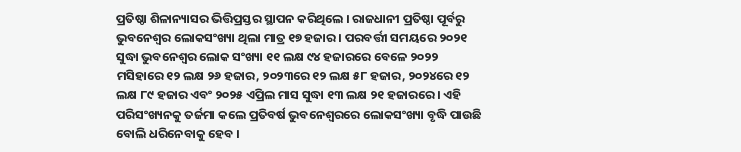ପ୍ରତିଷ୍ଠା ଶିଳାନ୍ୟାସର ଭିତ୍ତିପ୍ରସ୍ତର ସ୍ଥାପନ କରିଥିଲେ । ରାଜଧାନୀ ପ୍ରତିଷ୍ଠା ପୂର୍ବରୁ ଭୁବନେଶ୍ୱର ଲୋକସଂଖ୍ୟା ଥିଲା ମାତ୍ର ୧୭ ହଜାର । ପରବର୍ତ୍ତୀ ସମୟରେ ୨୦୨୧ ସୁଦ୍ଧା ଭୁବନେଶ୍ୱର ଲୋକ ସଂଖ୍ୟା ୧୧ ଲକ୍ଷ ୯୪ ହଜାରରେ ବେଳେ ୨୦୨୨ ମସିହାରେ ୧୨ ଲକ୍ଷ ୨୬ ହଜାର, ୨୦୨୩ରେ ୧୨ ଲକ୍ଷ ୫୮ ହଜାର, ୨୦୨୪ରେ ୧୨ ଲକ୍ଷ ୮୯ ହଜାର ଏବଂ ୨୦୨୫ ଏପ୍ରିଲ ମାସ ସୁଦ୍ଧା ୧୩ ଲକ୍ଷ ୨୧ ହଜାରରେ । ଏହି ପରିସଂଖ୍ୟନକୁ ତର୍ଜମା କଲେ ପ୍ରତିବର୍ଷ ଭୁବନେଶ୍ୱରରେ ଲୋକସଂଖ୍ୟା ବୃଦ୍ଧି ପାଉଛି ବୋଲି ଧରିନେବାକୁ ହେବ ।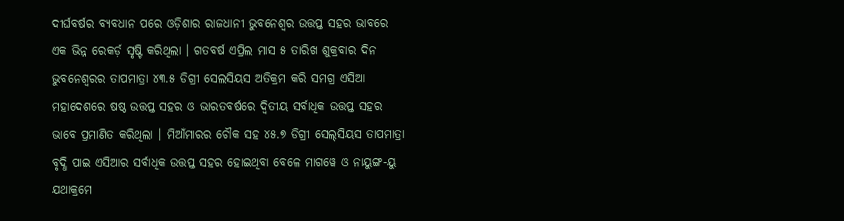ଦୀର୍ଘବର୍ଷର ବ୍ୟବଧାନ ପରେ ଓଡ଼ିଶାର ରାଜଧାନୀ ଭୁବନେଶ୍ୱର ଉତ୍ତପ୍ତ ସହର ଭାବରେ ଏକ ଭିନ୍ନ ରେକର୍ଡ଼ ସୃଷ୍ଟି କରିଥିଲା । ଗତବର୍ଷ ଏପ୍ରିଲ ମାସ ୫ ତାରିଖ ଶୁକ୍ରବାର ଦିନ ଭୁବନେଶ୍ୱରର ତାପମାତ୍ରା ୪୩.୫ ଡିଗ୍ରୀ ସେଲସିୟସ ଅତିକ୍ରମ କରି ସମଗ୍ର ଏସିଆ ମହାଦେଶରେ ଷଷ୍ଠ ଉତ୍ତପ୍ତ ସହର ଓ ଭାରତବର୍ଷରେ ଦ୍ୱିତୀୟ ସର୍ବାଧିକ ଉତ୍ତପ୍ତ ସହର ଭାବେ ପ୍ରମାଣିତ କରିଥିଲା । ମିଆଁମାରର ଚୌକ ସହ ୪୫.୭ ଡିଗ୍ରୀ ସେଲ୍‌ସିୟସ ତାପମାତ୍ରା ବୃଦ୍ଧି ପାଇ ଏସିଆର ସର୍ବାଧିକ ଉତ୍ତପ୍ତ ସହର ହୋଇଥିବା ବେଳେ ମାଗୱେ ଓ ନାୟୁଙ୍ଗ-ୟୁ ଯଥାକ୍ରମେ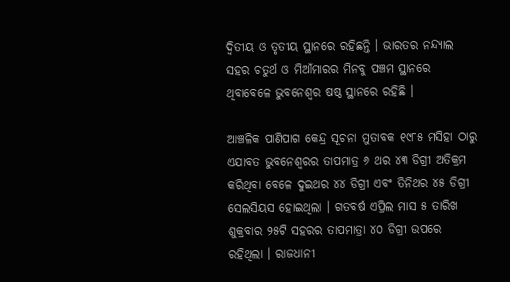ଦ୍ୱିତୀୟ ଓ ତୃତୀୟ ସ୍ଥାନରେ ରହିଛନ୍ତି । ଭାରତର ନନ୍ଦ୍ୟାଲ ସହର ଚତୁର୍ଥ ଓ ମିଆଁମାରର ମିନବୁ ପଞ୍ଚମ ସ୍ଥାନରେ ଥିବାବେଳେ ଭୁବନେଶ୍ୱର ଷଷ୍ଠ ସ୍ଥାନରେ ରହିଛି ।

ଆଞ୍ଚଳିକ ପାଣିପାଗ କେନ୍ଦ୍ର ସୂଚନା ମୁତାବକ ୧୯୮୫ ମସିହା ଠାରୁ ଏଯାବତ ଭୁବନେଶ୍ୱରର ତାପମାତ୍ର ୬ ଥର ୪୩ ଡିଗ୍ରୀ ଅତିକ୍ରମ କରିଥିବା ବେଳେ ଦୁଇଥର ୪୪ ଡିଗ୍ରୀ ଏବଂ ତିନିଥର ୪୫ ଡିଗ୍ରୀ ସେଲସିୟସ ହୋଇଥିଲା । ଗତବର୍ଷ ଏପ୍ରିଲ ମାସ ୫ ତାରିଖ ଶୁକ୍ରବାର ୨୫ଟି ସହରର ତାପମାତ୍ରା ୪୦ ଡିଗ୍ରୀ ଉପରେ ରହିଥିଲା । ରାଜଧାନୀ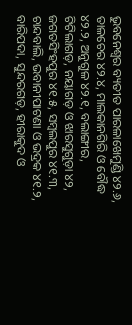ଭୁବନେଶ୍ୱର ବ୍ୟତୀତ ପାରଳାଖେମୁଣ୍ଡି ୪୨.୬, ତାଳଚେର ୪୨.୪, ମାଲକାନଗିରି ଓ ବୌଦ୍ଧ ୪୨.୨, ଅନୁଗୁଳ ୪୨.୧, ବଲାଙ୍ଗୀର, ଟିଟିଲାଗଡ଼, ନୟାଗଡ଼ ଓ ଝାରସୁଗୁଡ଼ା ୪୨, ଜଗତସିଂହପୁର ୪୧.୫, ସମ୍ବଲପୁର ୪୧.୩, ଚାନ୍ଦବାଲି, ଭବାନୀପାଟଣା ଓ ଭଦ୍ରକ ୪୧.୨, ବାରିପଦା, ସୁନ୍ଦରଗଡ଼, ହୀରାକୁଦ ଓ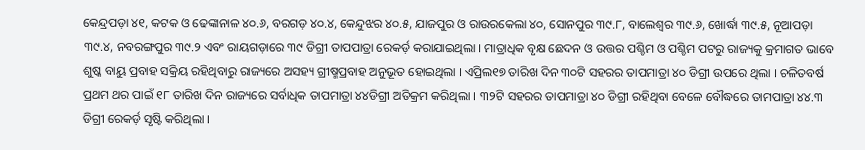କେନ୍ଦ୍ରପଡ଼ା ୪୧, କଟକ ଓ ଢେଙ୍କାନାଳ ୪୦.୬, ବରଗଡ଼ ୪୦.୪, କେନ୍ଦୁଝର ୪୦.୫, ଯାଜପୁର ଓ ରାଉରକେଲା ୪୦, ସୋନପୁର ୩୯.୮, ବାଲେଶ୍ୱର ୩୯.୬, ଖୋର୍ଦ୍ଧା ୩୯.୫, ନୂଆପଡ଼ା ୩୯.୪, ନବରଙ୍ଗପୁର ୩୯.୨ ଏବଂ ରାୟଗଡ଼ାରେ ୩୯ ଡିଗ୍ରୀ ତାପପାତ୍ରା ରେକର୍ଡ଼ କରାଯାଇଥିଲା । ମାତ୍ରାଧିକ ବୃକ୍ଷ ଛେଦନ ଓ ଉତ୍ତର ପଶ୍ଚିମ ଓ ପଶ୍ଚିମ ପଟରୁ ରାଜ୍ୟକୁ କ୍ରମାଗତ ଭାବେ ଶୁଷ୍କ ବାୟୁ ପ୍ରବାହ ସକ୍ରିୟ ରହିଥିବାରୁ ରାଜ୍ୟରେ ଅସହ୍ୟ ଗ୍ରୀଷ୍ମପ୍ରବାହ ଅନୁଭୂତ ହୋଇଥିଲା । ଏପ୍ରିଲ୧୭ ତାରିଖ ଦିନ ୩୦ଟି ସହରର ତାପମାତ୍ରା ୪୦ ଡିଗ୍ରୀ ଉପରେ ଥିଲା । ଚଳିତବର୍ଷ ପ୍ରଥମ ଥର ପାଇଁ ୧୮ ତାରିଖ ଦିନ ରାଜ୍ୟରେ ସର୍ବାଧିକ ତାପମାତ୍ରା ୪୪ଡିଗ୍ରୀ ଅତିକ୍ରମ କରିଥିଲା । ୩୨ଟି ସହରର ତାପମାତ୍ରା ୪୦ ଡିଗ୍ରୀ ରହିଥିବା ବେଳେ ବୌଦ୍ଧରେ ତାମପାତ୍ରା ୪୪.୩ ଡିଗ୍ରୀ ରେକର୍ଡ଼ ସୃଷ୍ଟି କରିଥିଲା ।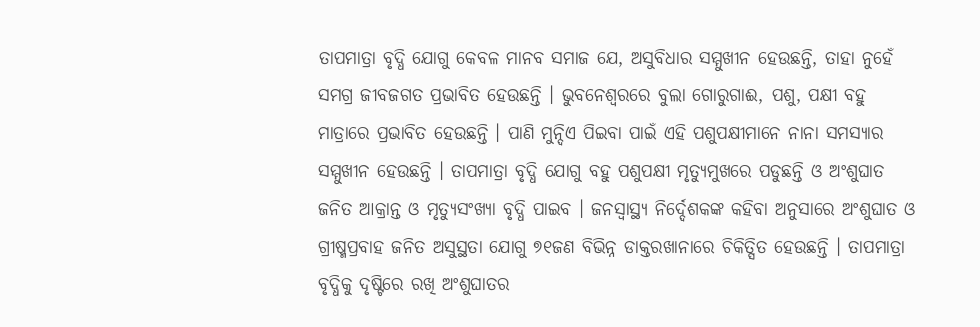ତାପମାତ୍ରା ବୃଦ୍ଧି ଯୋଗୁ କେବଳ ମାନବ ସମାଜ ଯେ, ଅସୁବିଧାର ସମ୍ମୁଖୀନ ହେଉଛନ୍ତି, ତାହା ନୁହେଁ ସମଗ୍ର ଜୀବଜଗତ ପ୍ରଭାବିତ ହେଉଛନ୍ତି । ଭୁବନେଶ୍ୱରରେ ବୁଲା ଗୋରୁଗାଈ, ପଶୁ, ପକ୍ଷୀ ବହୁ ମାତ୍ରାରେ ପ୍ରଭାବିତ ହେଉଛନ୍ତି । ପାଣି ମୁନ୍ଦିଏ ପିଇବା ପାଇଁ ଏହି ପଶୁପକ୍ଷୀମାନେ ନାନା ସମସ୍ୟାର ସମ୍ମୁଖୀନ ହେଉଛନ୍ତି । ତାପମାତ୍ରା ବୃଦ୍ଧି ଯୋଗୁ ବହୁ ପଶୁପକ୍ଷୀ ମୃତ୍ୟୁମୁଖରେ ପଡୁଛନ୍ତି ଓ ଅଂଶୁଘାତ ଜନିତ ଆକ୍ରାନ୍ତ ଓ ମୃତ୍ୟୁସଂଖ୍ୟା ବୃଦ୍ଧି ପାଇବ । ଜନସ୍ୱାସ୍ଥ୍ୟ ନିର୍ଦ୍ଦେଶକଙ୍କ କହିବା ଅନୁସାରେ ଅଂଶୁଘାତ ଓ ଗ୍ରୀଷ୍ମପ୍ରବାହ ଜନିତ ଅସୁସ୍ଥତା ଯୋଗୁ ୭୧ଜଣ ବିଭିନ୍ନ ଡାକ୍ତରଖାନାରେ ଚିକିତ୍ସିତ ହେଉଛନ୍ତି । ତାପମାତ୍ରା ବୃଦ୍ଧିକୁ ଦୃଷ୍ଟିରେ ରଖି ଅଂଶୁଘାତର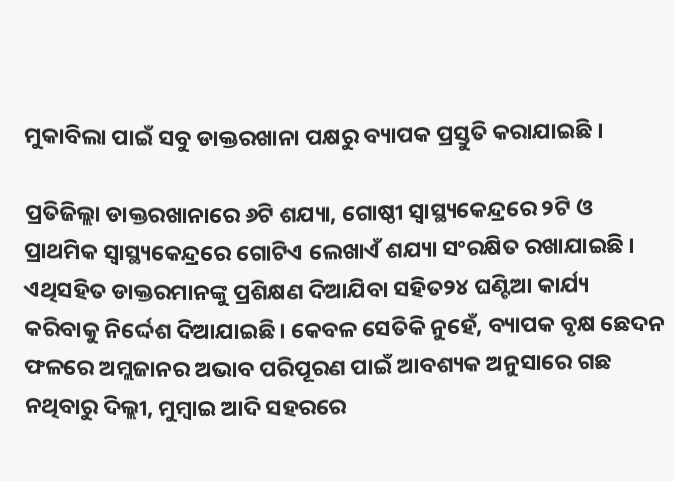ମୁକାବିଲା ପାଇଁ ସବୁ ଡାକ୍ତରଖାନା ପକ୍ଷରୁ ବ୍ୟାପକ ପ୍ରସ୍ତୁତି କରାଯାଇଛି ।

ପ୍ରତିଜିଲ୍ଲା ଡାକ୍ତରଖାନାରେ ୬ଟି ଶଯ୍ୟା, ଗୋଷ୍ଠୀ ସ୍ୱାସ୍ଥ୍ୟକେନ୍ଦ୍ରରେ ୨ଟି ଓ ପ୍ରାଥମିକ ସ୍ୱାସ୍ଥ୍ୟକେନ୍ଦ୍ରରେ ଗୋଟିଏ ଲେଖାଏଁ ଶଯ୍ୟା ସଂରକ୍ଷିତ ରଖାଯାଇଛି । ଏଥିସହିତ ଡାକ୍ତରମାନଙ୍କୁ ପ୍ରଶିକ୍ଷଣ ଦିଆଯିବା ସହିତ୨୪ ଘଣ୍ଟିଆ କାର୍ଯ୍ୟ କରିବାକୁ ନିର୍ଦ୍ଦେଶ ଦିଆଯାଇଛି। କେବଳ ସେତିକି ନୁହେଁ, ବ୍ୟାପକ ବୃକ୍ଷ ଛେଦନ ଫଳରେ ଅମ୍ଲଜାନର ଅଭାବ ପରିପୂରଣ ପାଇଁ ଆବଶ୍ୟକ ଅନୁସାରେ ଗଛ ନଥିବାରୁ ଦିଲ୍ଲୀ, ମୁମ୍ବାଇ ଆଦି ସହରରେ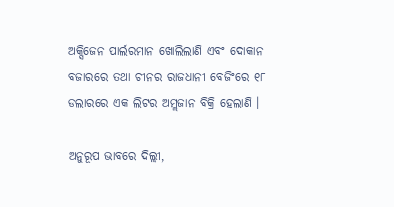ଅକ୍ସିଜେନ ପାର୍ଲରମାନ ଖୋଲିଲାଣି ଏବଂ ଦୋକାନ ବଜାରରେ ତଥା ଚୀନର ରାଜଧାନୀ ବେଜିଂରେ ୧୮ ଡଲାରରେ ଏକ ଲିଟର ଅମ୍ଲଜାନ ବିକ୍ରି ହେଲାଣି ।

ଅନୁରୂପ ଭାବରେ ଦିଲ୍ଲୀ,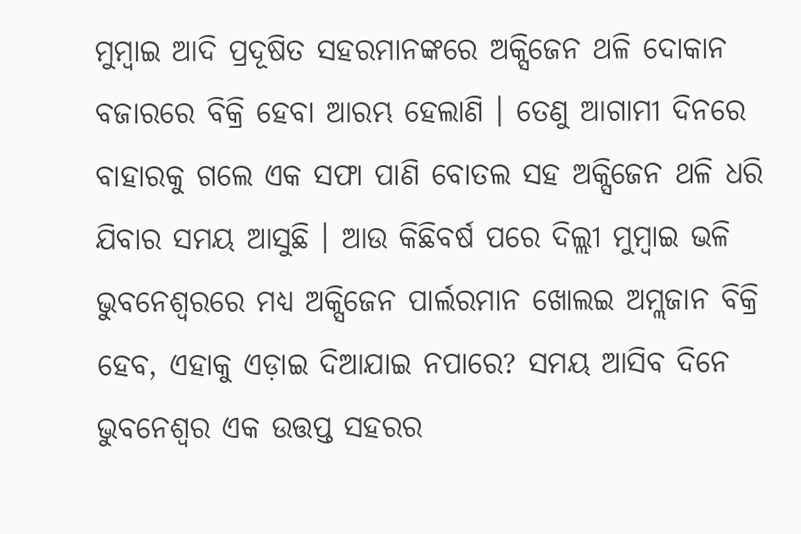ମୁମ୍ବାଇ ଆଦି ପ୍ରଦୂଷିତ ସହରମାନଙ୍କରେ ଅକ୍ସିଜେନ ଥଳି ଦୋକାନ ବଜାରରେ ବିକ୍ରି ହେବା ଆରମ୍ଭ ହେଲାଣି । ତେଣୁ ଆଗାମୀ ଦିନରେ ବାହାରକୁ ଗଲେ ଏକ ସଫା ପାଣି ବୋତଲ ସହ ଅକ୍ସିଜେନ ଥଳି ଧରି ଯିବାର ସମୟ ଆସୁଛି । ଆଉ କିଛିବର୍ଷ ପରେ ଦିଲ୍ଲୀ ମୁମ୍ବାଇ ଭଳି ଭୁବନେଶ୍ୱରରେ ମଧ୍ୟ ଅକ୍ସିଜେନ ପାର୍ଲରମାନ ଖୋଲଇ ଅମ୍ଲଜାନ ବିକ୍ରି ହେବ, ଏହାକୁ ଏଡ଼ାଇ ଦିଆଯାଇ ନପାରେ? ସମୟ ଆସିବ ଦିନେ ଭୁବନେଶ୍ୱର ଏକ ଉତ୍ତପ୍ତ ସହରର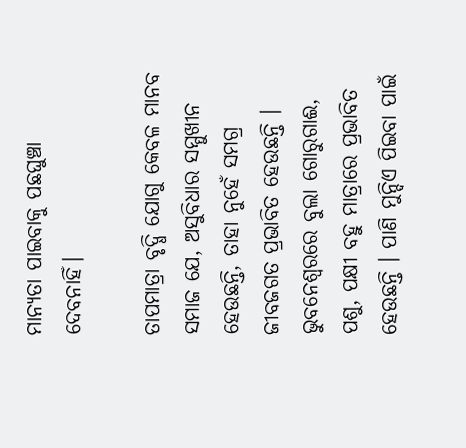ମାନ୍ୟତା ପାଇବାକୁ ପଛଘୁଞ୍ଚା ଦେବନାହିଁ।

ତାପମାତ୍ରା ବୃଦ୍ଧି ଯୋଗୁ କେବଳ ମାନବ ସମାଜ ଯେ, ଅସୁବିଧାର ସମ୍ମୁଖୀନ ହେଉଛନ୍ତି, ତାହା ନୁହେଁ ସମଗ୍ର ଜୀବଜଗତ ପ୍ରଭାବିତ ହେଉଛନ୍ତି । ଭୁବନେଶ୍ୱରରେ ବୁଲା ଗୋରୁଗାଈ, ପଶୁ, ପକ୍ଷୀ ବହୁ ମାତ୍ରାରେ ପ୍ରଭାବିତ ହେଉଛନ୍ତି । ପାଣି ମୁନ୍ଦିଏ ପିଇବା ପାଇଁ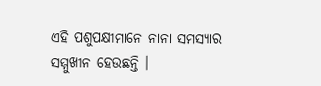ଏହି ପଶୁପକ୍ଷୀମାନେ ନାନା ସମସ୍ୟାର ସମ୍ମୁଖୀନ ହେଉଛନ୍ତି ।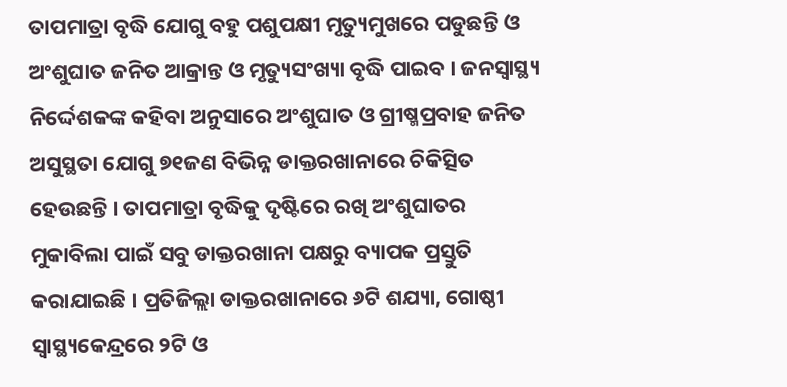ତାପମାତ୍ରା ବୃଦ୍ଧି ଯୋଗୁ ବହୁ ପଶୁପକ୍ଷୀ ମୃତ୍ୟୁମୁଖରେ ପଡୁଛନ୍ତି ଓ ଅଂଶୁଘାତ ଜନିତ ଆକ୍ରାନ୍ତ ଓ ମୃତ୍ୟୁସଂଖ୍ୟା ବୃଦ୍ଧି ପାଇବ । ଜନସ୍ୱାସ୍ଥ୍ୟ ନିର୍ଦ୍ଦେଶକଙ୍କ କହିବା ଅନୁସାରେ ଅଂଶୁଘାତ ଓ ଗ୍ରୀଷ୍ମପ୍ରବାହ ଜନିତ ଅସୁସ୍ଥତା ଯୋଗୁ ୭୧ଜଣ ବିଭିନ୍ନ ଡାକ୍ତରଖାନାରେ ଚିକିତ୍ସିତ ହେଉଛନ୍ତି । ତାପମାତ୍ରା ବୃଦ୍ଧିକୁ ଦୃଷ୍ଟିରେ ରଖି ଅଂଶୁଘାତର ମୁକାବିଲା ପାଇଁ ସବୁ ଡାକ୍ତରଖାନା ପକ୍ଷରୁ ବ୍ୟାପକ ପ୍ରସ୍ତୁତି କରାଯାଇଛି । ପ୍ରତିଜିଲ୍ଲା ଡାକ୍ତରଖାନାରେ ୬ଟି ଶଯ୍ୟା, ଗୋଷ୍ଠୀ ସ୍ୱାସ୍ଥ୍ୟକେନ୍ଦ୍ରରେ ୨ଟି ଓ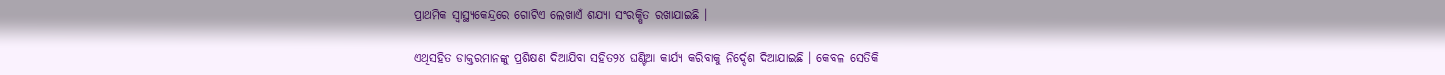ପ୍ରାଥମିକ ସ୍ୱାସ୍ଥ୍ୟକେନ୍ଦ୍ରରେ ଗୋଟିଏ ଲେଖାଏଁ ଶଯ୍ୟା ସଂରକ୍ଷିତ ରଖାଯାଇଛି ।

ଏଥିସହିତ ଡାକ୍ତରମାନଙ୍କୁ ପ୍ରଶିକ୍ଷଣ ଦିଆଯିବା ସହିତ୨୪ ଘଣ୍ଟିଆ କାର୍ଯ୍ୟ କରିବାକୁ ନିର୍ଦ୍ଦେଶ ଦିଆଯାଇଛି । କେବଳ ସେତିକି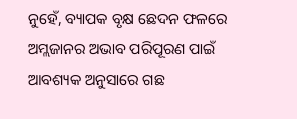ନୁହେଁ, ବ୍ୟାପକ ବୃକ୍ଷ ଛେଦନ ଫଳରେ ଅମ୍ଲଜାନର ଅଭାବ ପରିପୂରଣ ପାଇଁ ଆବଶ୍ୟକ ଅନୁସାରେ ଗଛ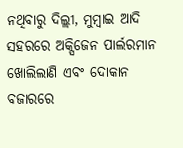ନଥିବାରୁ ଦିଲ୍ଲୀ, ମୁମ୍ବାଇ ଆଦି ସହରରେ ଅକ୍ସିଜେନ ପାର୍ଲରମାନ ଖୋଲିଲାଣି ଏବଂ ଦୋକାନ ବଜାରରେ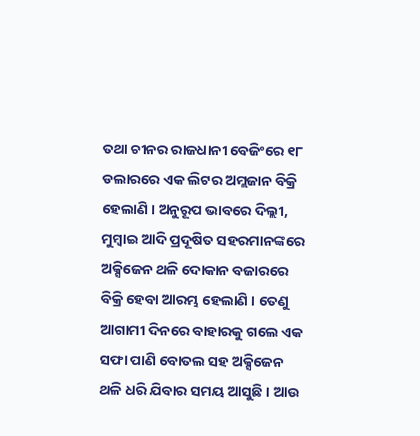ତଥା ଚୀନର ରାଜଧାନୀ ବେଜିଂରେ ୧୮ ଡଲାରରେ ଏକ ଲିଟର ଅମ୍ଲଜାନ ବିକ୍ରି ହେଲାଣି । ଅନୁରୂପ ଭାବରେ ଦିଲ୍ଲୀ, ମୁମ୍ବାଇ ଆଦି ପ୍ରଦୂଷିତ ସହରମାନଙ୍କରେ ଅକ୍ସିଜେନ ଥଳି ଦୋକାନ ବଜାରରେ ବିକ୍ରି ହେବା ଆରମ୍ଭ ହେଲାଣି । ତେଣୁ ଆଗାମୀ ଦିନରେ ବାହାରକୁ ଗଲେ ଏକ ସଫା ପାଣି ବୋତଲ ସହ ଅକ୍ସିଜେନ ଥଳି ଧରି ଯିବାର ସମୟ ଆସୁଛି । ଆଉ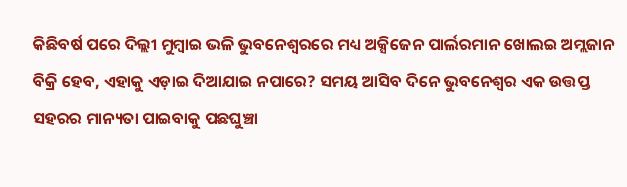କିଛିବର୍ଷ ପରେ ଦିଲ୍ଲୀ ମୁମ୍ବାଇ ଭଳି ଭୁବନେଶ୍ୱରରେ ମଧ୍ୟ ଅକ୍ସିଜେନ ପାର୍ଲରମାନ ଖୋଲଇ ଅମ୍ଲଜାନ ବିକ୍ରି ହେବ, ଏହାକୁ ଏଡ଼ାଇ ଦିଆଯାଇ ନପାରେ? ସମୟ ଆସିବ ଦିନେ ଭୁବନେଶ୍ୱର ଏକ ଉତ୍ତପ୍ତ ସହରର ମାନ୍ୟତା ପାଇବାକୁ ପଛଘୁଞ୍ଚା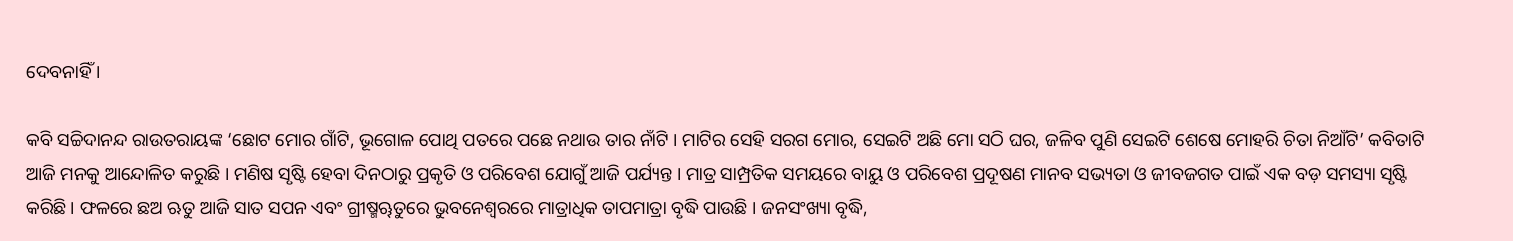ଦେବନାହିଁ ।

କବି ସଚ୍ଚିଦାନନ୍ଦ ରାଉତରାୟଙ୍କ ‘ଛୋଟ ମୋର ଗାଁଟି, ଭୂଗୋଳ ପୋଥି ପତରେ ପଛେ ନଥାଉ ତାର ନାଁଟି । ମାଟିର ସେହି ସରଗ ମୋର, ସେଇଟି ଅଛି ମୋ ସଠି ଘର, ଜଳିବ ପୁଣି ସେଇଟି ଶେଷେ ମୋହରି ଚିତା ନିଆଁଟି’ କବିତାଟି ଆଜି ମନକୁ ଆନ୍ଦୋଳିତ କରୁଛି । ମଣିଷ ସୃଷ୍ଟି ହେବା ଦିନଠାରୁ ପ୍ରକୃତି ଓ ପରିବେଶ ଯୋଗୁଁ ଆଜି ପର୍ଯ୍ୟନ୍ତ । ମାତ୍ର ସାମ୍ପ୍ରତିକ ସମୟରେ ବାୟୁ ଓ ପରିବେଶ ପ୍ରଦୂଷଣ ମାନବ ସଭ୍ୟତା ଓ ଜୀବଜଗତ ପାଇଁ ଏକ ବଡ଼ ସମସ୍ୟା ସୃଷ୍ଟି କରିଛି । ଫଳରେ ଛଅ ଋତୁ ଆଜି ସାତ ସପନ ଏବଂ ଗ୍ରୀଷ୍ମୠତୁରେ ଭୁବନେଶ୍ୱରରେ ମାତ୍ରାଧିକ ତାପମାତ୍ରା ବୃଦ୍ଧି ପାଉଛି । ଜନସଂଖ୍ୟା ବୃଦ୍ଧି,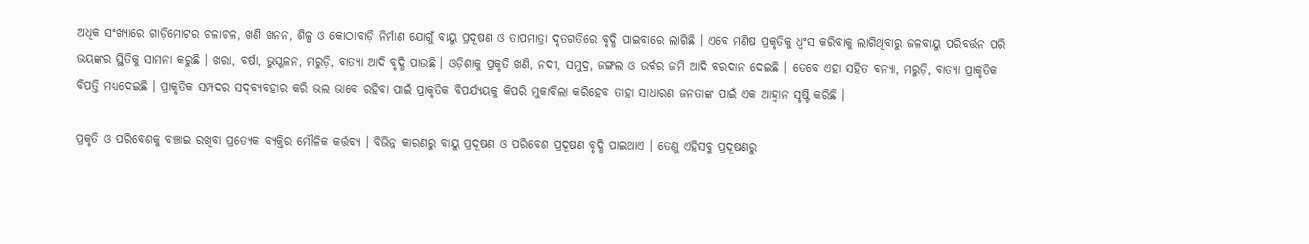ଅଧିକ ସଂଖ୍ୟାରେ ଗାଡ଼ିମୋଟର ଚଳାଚଳ, ଖଣି ଖନନ, ଶିଳ୍ପ ଓ କୋଠାବାଡ଼ି ନିର୍ମାଣ ଯୋଗୁଁ ବାୟୁ ପ୍ରଦୂଷଣ ଓ ତାପମାତ୍ରା ଦୃତଗତିରେ ବୃଦ୍ଧି ପାଇବାରେ ଲାଗିଛି । ଏବେ ମଣିଷ ପ୍ରକୃତିକୁ ଧ୍ୱଂସ କରିବାକୁ ଲାଗିଥିବାରୁ ଜଳବାୟୁ ପରିବର୍ତ୍ତନ ପରି ଭୟଙ୍କର ସ୍ଥିତିକୁ ସାମନା କରୁଛି । ଖରା, ବର୍ଷା, ଭୁସ୍ଖଳନ, ମରୁଡ଼ି, ବାତ୍ୟା ଆଦି ବୃଦ୍ଧି ପାଉଛି । ଓଡ଼ିଶାକୁ ପ୍ରକୃତି ଖଣି, ନଦୀ, ସମୁଦ୍ର, ଜଙ୍ଗଲ ଓ ଉର୍ବର ଜମି ଆଦି ବରଦାନ ଦେଇଛି । ତେବେ ଏହା ସହିତ ବନ୍ୟା, ମରୁଡ଼ି, ବାତ୍ୟା ପ୍ରାକୃତିକ ବିପତ୍ତି ମଧ୍ୟଦେଇଛି । ପ୍ରାକୃତିକ ସମ୍ପଦର ସଦ୍‌ବ୍ୟବହାର କରି ଭଲ ଭାବେ ରହିବା ପାଇଁ ପ୍ରାକୃତିକ ବିପର୍ଯ୍ୟୟକୁ କିପରି ମୁକାବିଲା କରିହେବ ତାହା ସାଧାରଣ ଜନତାଙ୍କ ପାଇଁ ଏକ ଆହ୍ୱାନ ସୃଷ୍ଟି କରିଛି ।

ପ୍ରକୃତି ଓ ପରିବେଶକୁ ବଞ୍ଚାଇ ରଖିବା ପ୍ରତ୍ୟେକ ବ୍ୟକ୍ତିର ମୌଳିକ କର୍ତ୍ତବ୍ୟ । ବିଭିନ୍ନ କାରଣରୁ ବାୟୁ ପ୍ରଦୂଷଣ ଓ ପରିବେଶ ପ୍ରଦୂଷଣ ବୃଦ୍ଧି ପାଇଥାଏ । ତେଣୁ ଏହିସବୁ ପ୍ରଦୂଷଣରୁ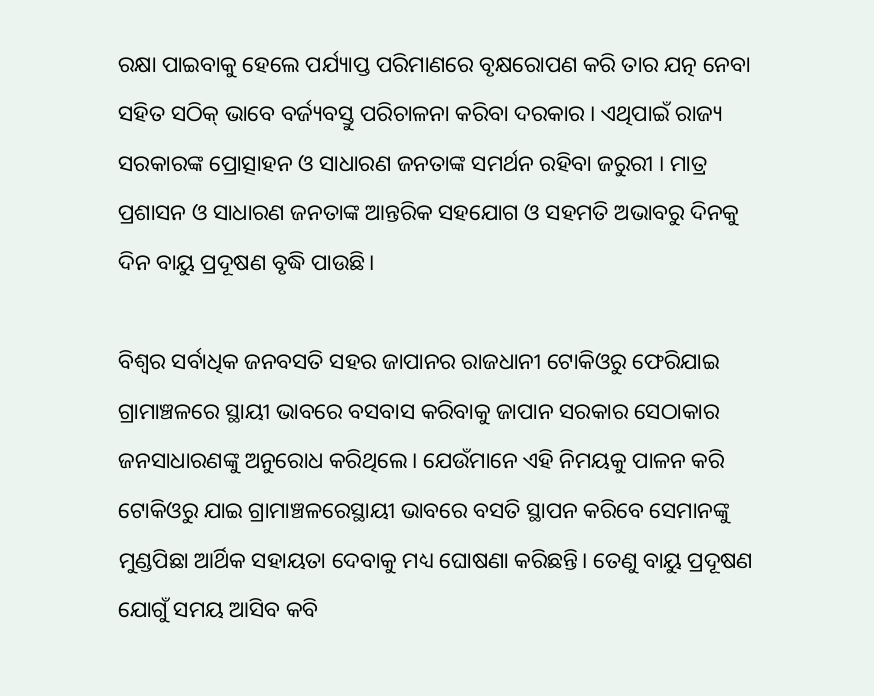ରକ୍ଷା ପାଇବାକୁ ହେଲେ ପର୍ଯ୍ୟାପ୍ତ ପରିମାଣରେ ବୃକ୍ଷରୋପଣ କରି ତାର ଯତ୍ନ ନେବା ସହିତ ସଠିକ୍ ଭାବେ ବର୍ଜ୍ୟବସ୍ତୁ ପରିଚାଳନା କରିବା ଦରକାର । ଏଥିପାଇଁ ରାଜ୍ୟ ସରକାରଙ୍କ ପ୍ରୋତ୍ସାହନ ଓ ସାଧାରଣ ଜନତାଙ୍କ ସମର୍ଥନ ରହିବା ଜରୁରୀ । ମାତ୍ର ପ୍ରଶାସନ ଓ ସାଧାରଣ ଜନତାଙ୍କ ଆନ୍ତରିକ ସହଯୋଗ ଓ ସହମତି ଅଭାବରୁ ଦିନକୁ ଦିନ ବାୟୁ ପ୍ରଦୂଷଣ ବୃଦ୍ଧି ପାଉଛି।

ବିଶ୍ୱର ସର୍ବାଧିକ ଜନବସତି ସହର ଜାପାନର ରାଜଧାନୀ ଟୋକିଓରୁ ଫେରିଯାଇ ଗ୍ରାମାଞ୍ଚଳରେ ସ୍ଥାୟୀ ଭାବରେ ବସବାସ କରିବାକୁ ଜାପାନ ସରକାର ସେଠାକାର ଜନସାଧାରଣଙ୍କୁ ଅନୁରୋଧ କରିଥିଲେ। ଯେଉଁମାନେ ଏହି ନିମୟକୁ ପାଳନ କରି ଟୋକିଓରୁ ଯାଇ ଗ୍ରାମାଞ୍ଚଳରେସ୍ଥାୟୀ ଭାବରେ ବସତି ସ୍ଥାପନ କରିବେ ସେମାନଙ୍କୁ ମୁଣ୍ଡପିଛା ଆର୍ଥିକ ସହାୟତା ଦେବାକୁ ମଧ୍ୟ ଘୋଷଣା କରିଛନ୍ତି। ତେଣୁ ବାୟୁ ପ୍ରଦୂଷଣ ଯୋଗୁଁ ସମୟ ଆସିବ କବି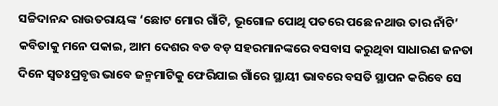ସଚ୍ଚିଦାନନ୍ଦ ରାଉତରାୟଙ୍କ ‘ଛୋଟ ମୋର ଗାଁଟି, ଭୂଗୋଳ ପୋଥି ପତରେ ପଛେ ନଥାଉ ତାର ନାଁଟି’ କବିତାକୁ ମନେ ପକାଇ, ଆମ ଦେଶର ବଡ ବଡ଼ ସହରମାନଙ୍କରେ ବସବାସ କରୁଥିବା ସାଧାରଣ ଜନତା ଦିନେ ସ୍ୱତଃପ୍ରବୃତ୍ତ ଭାବେ ଜନ୍ମମାଟିକୁ ଫେରିଯାଇ ଗାଁରେ ସ୍ଥାୟୀ ଭାବରେ ବସତି ସ୍ଥାପନ କରିବେ ସେ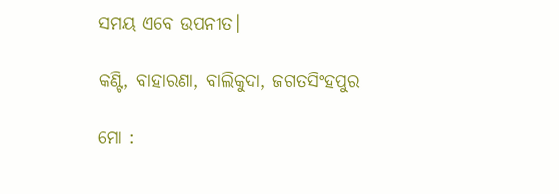ସମୟ ଏବେ ଉପନୀତ।

କଣ୍ଟି, ବାହାରଣା, ବାଲିକୁଦା, ଜଗତସିଂହପୁର

ମୋ :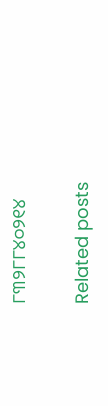୮୩୨୮୮୪୦୨୧୪

Related posts